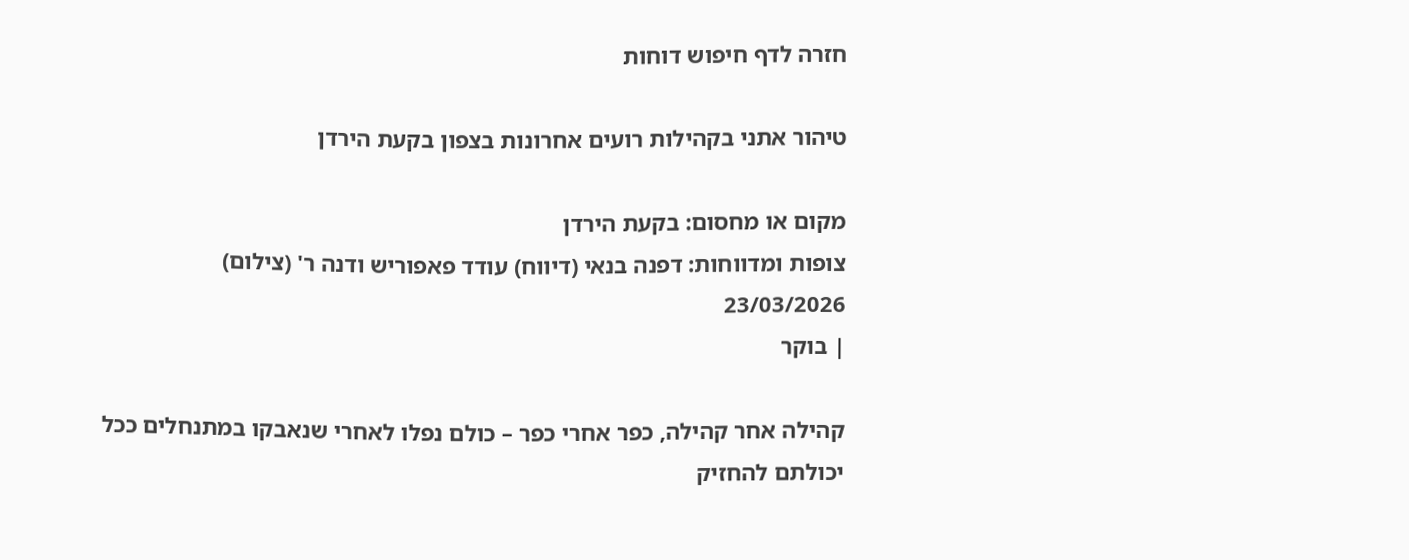חזרה לדף חיפוש דוחות

טיהור אתני בקהילות רועים אחרונות בצפון בקעת הירדן

מקום או מחסום: בקעת הירדן
צופות ומדווחות: דפנה בנאי (דיווח) עודד פאפוריש ודנה ר' (צילום)
23/03/2026
| בוקר

קהילה אחר קהילה, כפר אחרי כפר – כולם נפלו לאחרי שנאבקו במתנחלים ככל יכולתם להחזיק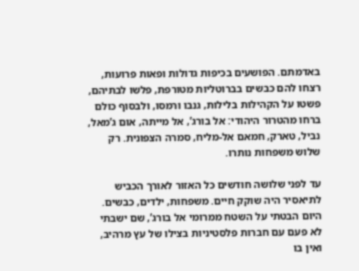באדמתם. הפושעים בכיפות גדולות ופאות פרועות, רצחו להם כבשים בברוטליות מטורפת, פלשו לבתיהם, פשטו על הקהילות בלילות, גנבו ורמסו, ולבסוף כולם ברחו מהטרור היהודי: אל בורג’, אל מייתה, אום ג’מאל, נביל, טארק, חמאם אל-מליח, סמרה הצפונית. רק שלוש משפחות נותרו.

עד לפני שלושה חודשים כל האזור לאורך הכביש לתיאסיר היה שוקק חיים. משפחות, ילדים, כבשים. היום הבטתי על השטח ממרומי אל בורג’, שם ישבתי לא פעם עם חברות פלסטיניות בצילו של עץ מרהיב, ואין בו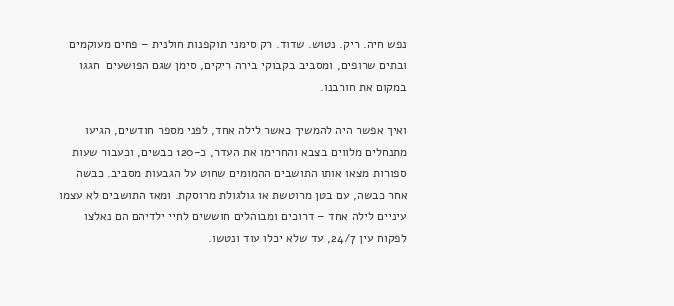נפש חיה. ריק. נטוש. שדוד. רק סימני תוקפנות חולנית – פחים מעוקמים ובתים שרופים, ומסביב בקבוקי בירה ריקים, סימן שגם הפושעים  חגגו במקום את חורבנו.

ואיך אפשר היה להמשיך כאשר לילה אחד, לפני מספר חודשים, הגיעו מתנחלים מלווים בצבא והחרימו את העדר, כ-120 כבשים, וכעבור שעות ספורות מצאו אותו התושבים ההמומים שחוט על הגבעות מסביב. כבשה אחר כבשה, עם בטן מרוטשת או גולגולת מרוסקת. ומאז התושבים לא עצמו עיניים לילה אחד – דרוכים ומבוהלים חוששים לחיי ילדיהם הם נאלצו לפקוח עין 24/7, עד שלא יכלו עוד ונטשו.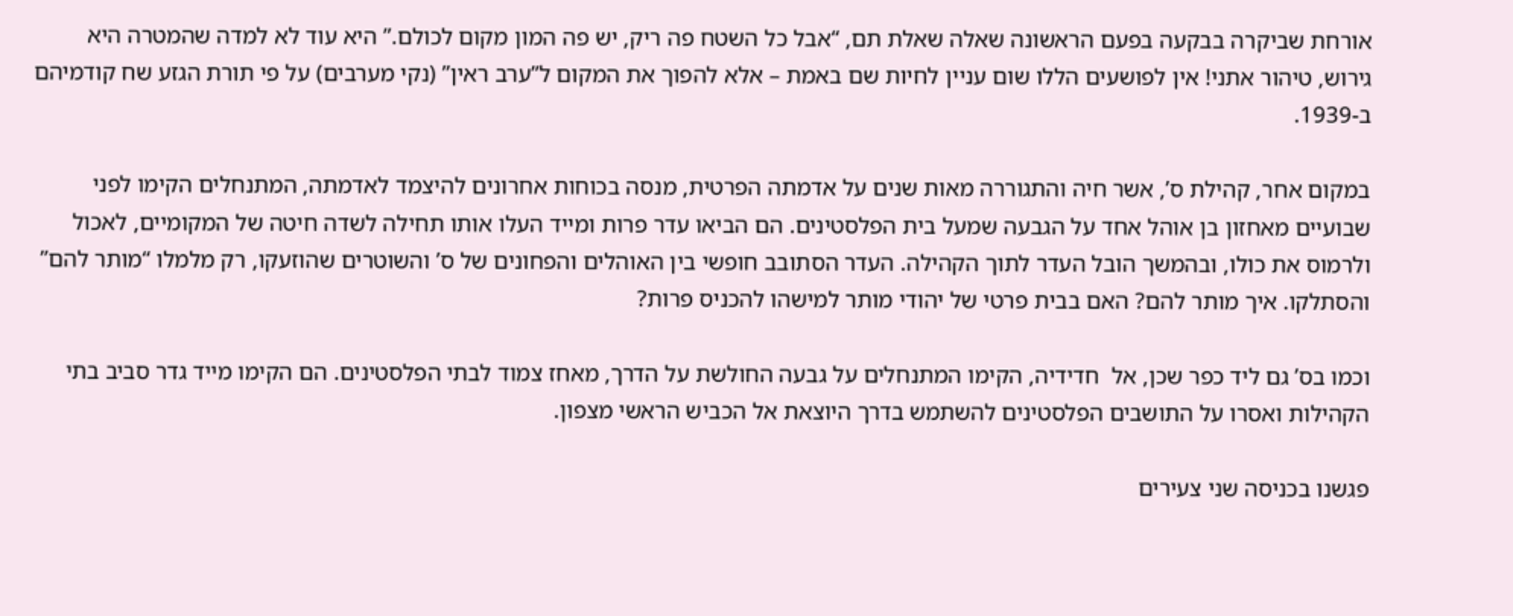אורחת שביקרה בבקעה בפעם הראשונה שאלה שאלת תם, “אבל כל השטח פה ריק, יש פה המון מקום לכולם.” היא עוד לא למדה שהמטרה היא גירוש, טיהור אתני! אין לפושעים הללו שום עניין לחיות שם באמת – אלא להפוך את המקום ל”ערב ראין” (נקי מערבים) על פי תורת הגזע שח קודמיהם ב-1939.

במקום אחר, קהילת ס’, אשר חיה והתגוררה מאות שנים על אדמתה הפרטית, מנסה בכוחות אחרונים להיצמד לאדמתה, המתנחלים הקימו לפני שבועיים מאחזון בן אוהל אחד על הגבעה שמעל בית הפלסטינים. הם הביאו עדר פרות ומייד העלו אותו תחילה לשדה חיטה של המקומיים, לאכול ולרמוס את כולו, ובהמשך הובל העדר לתוך הקהילה. העדר הסתובב חופשי בין האוהלים והפחונים של ס’ והשוטרים שהוזעקו, רק מלמלו “מותר להם” והסתלקו. איך מותר להם? האם בבית פרטי של יהודי מותר למישהו להכניס פרות?

וכמו בס’ גם ליד כפר שכן, אל  חדידיה, הקימו המתנחלים על גבעה החולשת על הדרך, מאחז צמוד לבתי הפלסטינים. הם הקימו מייד גדר סביב בתי הקהילות ואסרו על התושבים הפלסטינים להשתמש בדרך היוצאת אל הכביש הראשי מצפון.

פגשנו בכניסה שני צעירים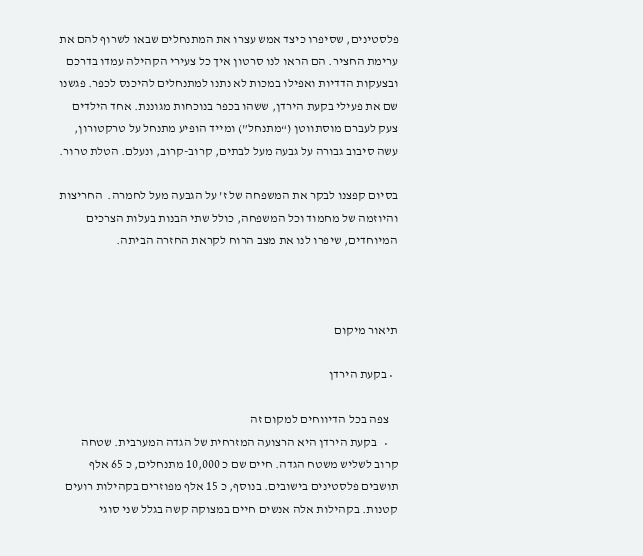פלסטינים, שסיפרו כיצד אמש עצרו את המתנחלים שבאו לשרוף להם את ערימת החציר. הם הראו לנו סרטון איך כל צעירי הקהילה עמדו בדרכם ובצעקות הדדיות ואפילו במכות לא נתנו למתנחלים להיכנס לכפר. פגשנו שם את פעילי בקעת הירדן, ששהו בכפר בנוכחות מגוננת. אחד הילדים צעק לעברם מוסתווטן (“מתנחל”) ומייד הופיע מתנחל על טרקטורון, עשה סיבוב גבורה על גבעה מעל לבתים, קרוב-קרוב, ונעלם. הטלת טרור.

בסיום קפצנו לבקר את המשפחה של ז’ על הגבעה מעל לחמרה.  החריצות והיוזמה של מחמוד וכל המשפחה, כולל שתי הבנות בעלות הצרכים המיוחדים, שיפרו לנו את מצב הרוח לקראת החזרה הביתה.



תיאור מיקום

  • בקעת הירדן

    צפה בכל הדיווחים למקום זה
    •   בקעת הירדן היא הרצועה המזרחית של הגדה המערבית. שטחה קרוב לשליש משטח הגדה. חיים שם כ 10,000 מתנחלים, כ 65 אלף תושבים פלסטינים בישובים. בנוסף, כ 15 אלף מפוזרים בקהילות רועים קטנות. בקהילות אלה אנשים חיים במצוקה קשה בגלל שני סוגי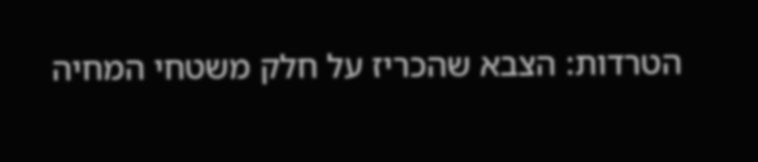הטרדות: הצבא שהכריז על חלק משטחי המחיה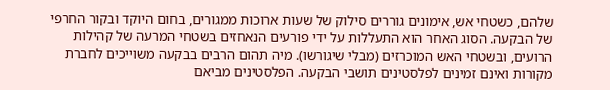שלהם, כשטחי אש, אימונים גוררים סילוק של שעות ארוכות ממגורים, בחום היוקד ובקור החרפי של הבקעה. הסוג האחר הוא התעללות על ידי פורעים הנאחזים בשטחי המרעה של קהילות הרועים, ובשטחי האש המוכרזים (מבלי שיגורשו). מיה תהום הרבים בבקעה משוייכים לחברת מקורות ואינם זמינים לפלסטינים תושבי הבקעה. הפלסטינים מביאם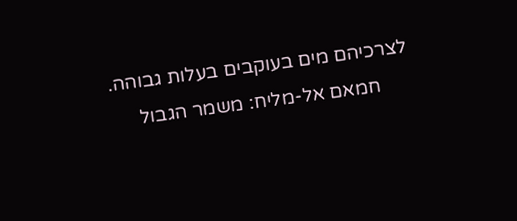לצרכיהם מים בעוקבים בעלות גבוהה.
      חמאם אל-מליח: משמר הגבול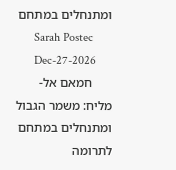ומתנחלים במתחם
      Sarah Postec
      Dec-27-2026
      חמאם אל-מליח: משמר הגבול ומתנחלים במתחם
לתרומה